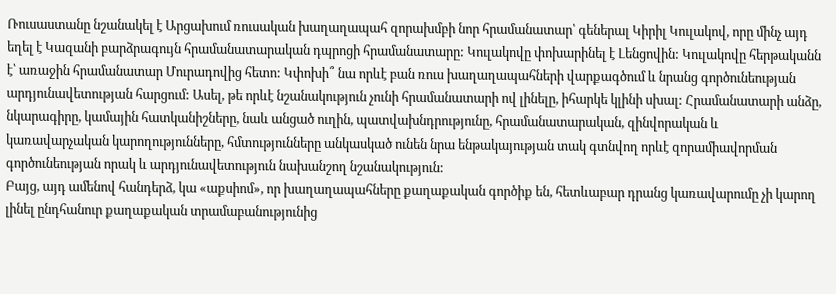Ռուսաստանը նշանակել է Արցախում ռուսական խաղաղապահ զորախմբի նոր հրամանատար՝ գեներալ Կիրիլ Կուլակով, որը մինչ այդ եղել է Կազանի բարձրագույն հրամանատարական դպրոցի հրամանատարը: Կուլակովը փոխարինել է Լենցովին: Կուլակովը հերթականն է՝ առաջին հրամանատար Մուրադովից հետո: Կփոխի՞ նա որևէ բան ռուս խաղաղապահների վարքագծում և նրանց գործունեության արդյունավետության հարցում: Ասել, թե որևէ նշանակություն չունի հրամանատարի ով լինելը, իհարկե կլինի սխալ: Հրամանատարի անձը, նկարագիրը, կամային հատկանիշները, նաև անցած ուղին, պատվախնդրությունը, հրամանատարական, զինվորական և կառավարչական կարողությունները, հմտությունները անկասկած ունեն նրա ենթակայության տակ գտնվող որևէ զորամիավորման գործունեության որակ և արդյունավետություն նախանշող նշանակություն:
Բայց, այդ ամենով հանդերձ, կա «աքսիոմ», որ խաղաղապահները քաղաքական գործիք են, հետևաբար դրանց կառավարումը չի կարող լինել ընդհանուր քաղաքական տրամաբանությունից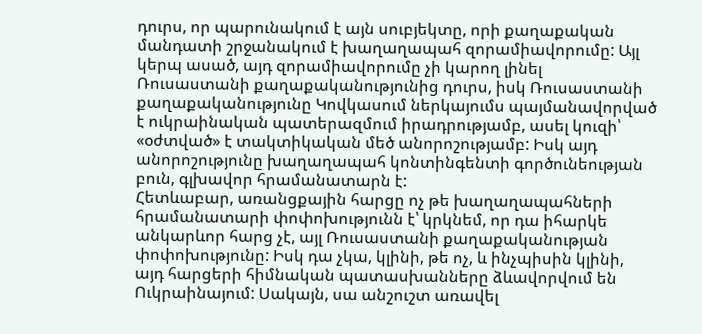դուրս, որ պարունակում է այն սուբյեկտը, որի քաղաքական մանդատի շրջանակում է խաղաղապահ զորամիավորումը: Այլ կերպ ասած, այդ զորամիավորումը չի կարող լինել Ռուսաստանի քաղաքականությունից դուրս, իսկ Ռուսաստանի քաղաքականությունը Կովկասում ներկայումս պայմանավորված է ուկրաինական պատերազմում իրադրությամբ, ասել կուզի՝ «օժտված» է տակտիկական մեծ անորոշությամբ: Իսկ այդ անորոշությունը խաղաղապահ կոնտինգենտի գործունեության բուն, գլխավոր հրամանատարն է:
Հետևաբար, առանցքային հարցը ոչ թե խաղաղապահների հրամանատարի փոփոխությունն է՝ կրկնեմ, որ դա իհարկե անկարևոր հարց չէ, այլ Ռուսաստանի քաղաքականության փոփոխությունը: Իսկ դա չկա, կլինի, թե ոչ, և ինչպիսին կլինի, այդ հարցերի հիմնական պատասխանները ձևավորվում են Ուկրաինայում: Սակայն, սա անշուշտ առավել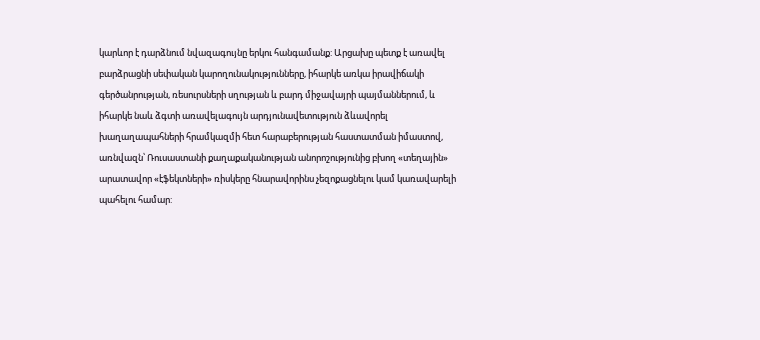կարևոր է դարձնում նվազագույնը երկու հանգամանք: Արցախը պետք է առավել բարձրացնի սեփական կարողունակությունները, իհարկե առկա իրավիճակի գերծանրության, ռեսուրսների սղության և բարդ միջավայրի պայմաններում, և իհարկե նաև ձգտի առավելագույն արդյունավետություն ձևավորել խաղաղապահների հրամկազմի հետ հարաբերության հաստատման իմաստով, առնվազն՝ Ռուսաստանի քաղաքականության անորոշությունից բխող «տեղային» արատավոր «էֆեկտների» ռիսկերը հնարավորինս չեզոքացնելու կամ կառավարելի պահելու համար: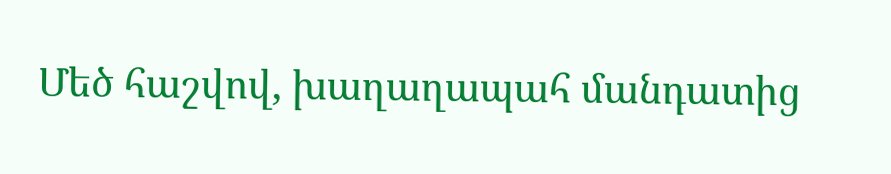Մեծ հաշվով, խաղաղապահ մանդատից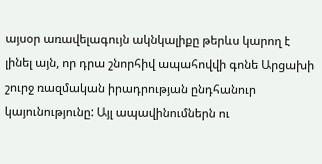այսօր առավելագույն ակնկալիքը թերևս կարող է լինել այն, որ դրա շնորհիվ ապահովվի գոնե Արցախի շուրջ ռազմական իրադրության ընդհանուր կայունությունը: Այլ ապավինումներն ու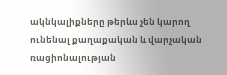ակնկալիքները թերևս չեն կարող ունենալ քաղաքական և վարչական ռացիոնալության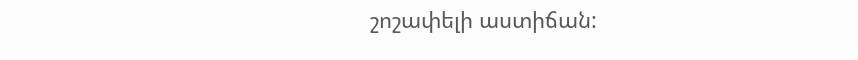շոշափելի աստիճան: